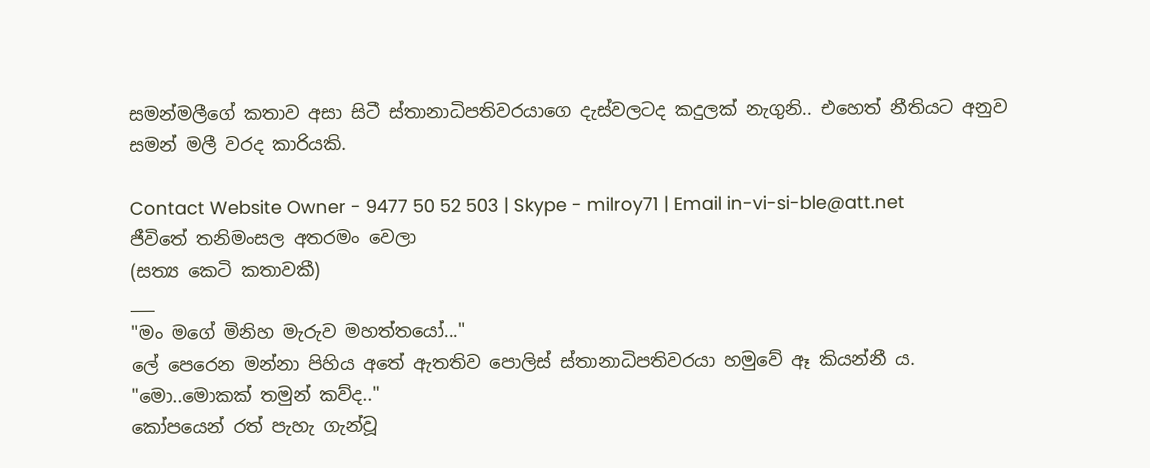සමන්මලීගේ කතාව අසා සිටී ස්තානාධිපතිවරයාගෙ දැස්වලටද කදුලක් නැගුනි.. එහෙත් නීතියට අනුව සමන් මලී වරද කාරියකි.

Contact Website Owner - 9477 50 52 503 | Skype - milroy71 | Email in-vi-si-ble@att.net
ජීවිතේ තනිමංසල අතරමං වෙලා
(සත්‍ය කෙටි කතාවකී)
___
"මං මගේ මිනිහ මැරුව මහත්තයෝ..."
ලේ පෙරෙන මන්නා පිහිය අතේ ඇතතිව පොලිස් ස්තානාධිපතිවරයා හමුවේ ඈ කියන්නී ය.
"මො..මොකක් තමුන් කව්ද.."
කෝපයෙන් රත් පැහැ ගැන්වූ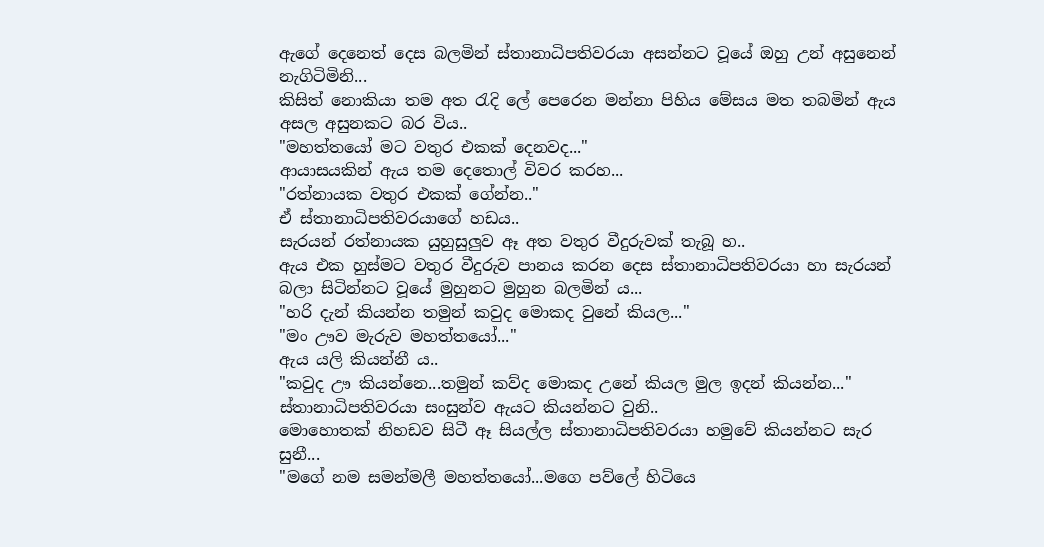ඇගේ දෙනෙත් දෙස බලමින් ස්තානාධිපතිවරයා අසන්නට වූයේ ඔහු උන් අසුනෙන් නැගිටිමිනි...
කිසිත් නොකියා තම අත රැදි ලේ පෙරෙන මන්නා පිහිය මේසය මත තබමින් ඇය අසල අසුනකට බර විය..
"මහත්තයෝ මට වතුර එකක් දෙනවද..."
ආයාසයකින් ඇය තම දෙතොල් විවර කරහ...
"රත්නායක වතුර එකක් ගේන්න.."
ඒ ස්තානාධිපතිවරයාගේ හඩය..
සැරයන් රත්නායක යුහුසුලුව ඈ අත වතුර වීදුරුවක් තැබූ හ..
ඇය එක හුස්මට වතුර වීදුරුව පානය කරන දෙස ස්තානාධිපතිවරයා හා සැරයන් බලා සිටින්නට වූයේ මුහුනට මුහුන බලමින් ය...
"හරි දැන් කියන්න තමුන් කවුද මොකද වුනේ කියල..."
"මං ඌව මැරුව මහත්තයෝ..."
ඇය යලි කියන්නී ය..
"කවුද ඌ කියන්නෙ...තමුන් කව්ද මොකද උනේ කියල මුල ඉදන් කියන්න..."
ස්තානාධිපතිවරයා සංසුන්ව ඇයට කියන්නට වුනි..
මොහොතක් නිහඩව සිටී ඈ සියල්ල ස්තානාධිපතිවරයා හමුවේ කියන්නට සැර සුනී...
"මගේ නම සමන්මලී මහත්තයෝ...මගෙ පව්ලේ හිටියෙ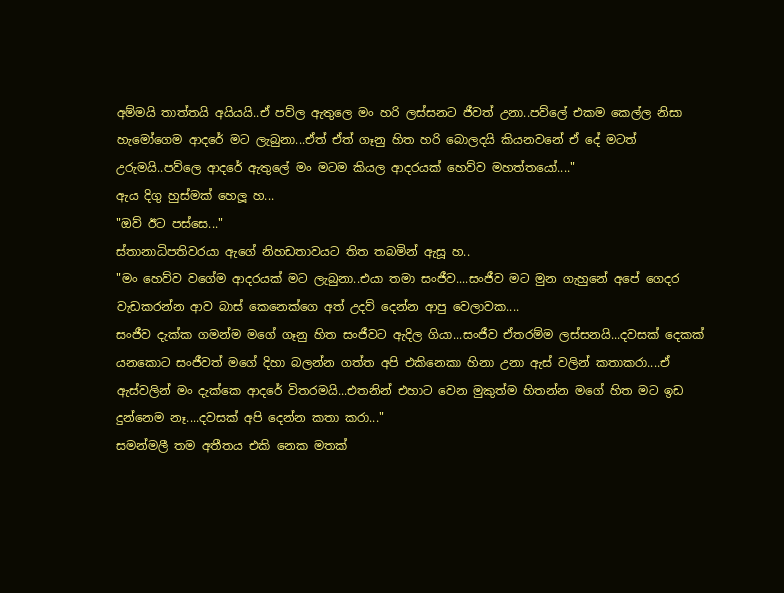අම්මයි තාත්තයි අයියයි..ඒ පව්ල ඇතුලෙ මං හරි ලස්සනට ජීවත් උනා..පව්ලේ එකම කෙල්ල නිසා හැමෝගෙම ආදරේ මට ලැබුනා...ඒත් ඒත් ගෑනු හිත හරි බොලදයි කියනවනේ ඒ දේ මටත් උරුමයි..පව්ලෙ ආදරේ ඇතුලේ මං මටම කියල ආදරයක් හෙව්ව මහත්තයෝ...."
ඇය දිගු හුස්මක් හෙලූ හ...
"ඔව් ඊට පස්සෙ..."
ස්තානාධිපතිවරයා ඇගේ නිහඩතාවයට තිත තබමින් ඇසූ හ..
"මං හෙව්ව වගේම ආදරයක් මට ලැබුනා..එයා තමා සංජීව....සංජීව මට මුන ගැහුනේ අපේ ගෙදර වැඩකරන්න ආව බාස් කෙනෙක්ගෙ අත් උදව් දෙන්න ආපු වෙලාවක....
සංජීව දැක්ක ගමන්ම මගේ ගෑනු හිත සංජීවට ඇදිල ගියා...සංජීව ඒතරම්ම ලස්සනයි...දවසක් දෙකක් යනකොට සංජීවත් මගේ දිහා බලන්න ගත්ත අපි එකිනෙකා හිනා උනා ඇස් වලින් කතාකරා....ඒ ඇස්වලින් මං දැක්කෙ ආදරේ විතරමයි...එතනින් එහාට වෙන මුකුත්ම හිතන්න මගේ හිත මට ඉඩ දුන්නෙම නෑ....දවසක් අපි දෙන්න කතා කරා..."
සමන්මලී තම අතීතය එකි නෙක මතක්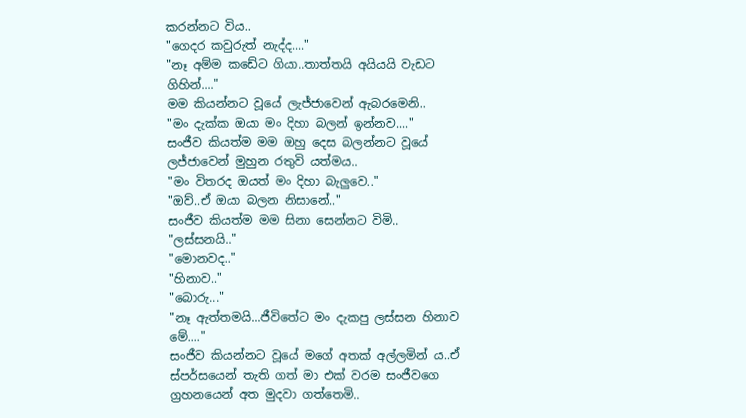කරන්නට විය..
"ගෙදර කවුරුත් නැද්ද...."
"නෑ අම්ම කඩේට ගියා..තාත්තයි අයියයි වැඩට ගිහින්...."
මම කියන්නට වූයේ ලැජ්ජාවෙන් ඇබරමෙනි..
"මං දැක්ක ඔයා මං දිහා බලන් ඉන්නව...."
සංජීව කියත්ම මම ඔහු දෙස බලන්නට වූයේ ලජ්ජාවෙන් මුහුන රතුවි යත්මය..
"මං විතරද ඔයත් මං දිහා බැලුවෙ.."
"ඔව්..ඒ ඔයා බලන නිසානේ.."
සංජීව කියත්ම මම සිනා සෙන්නට විමි..
"ලස්සනයි.."
"මොනවද.."
"හිනාව.."
"බොරු..."
"නෑ ඇත්තමයි...ජීවිතේට මං දැකපු ලස්සන හිනාව මේ...."
සංජීව කියන්නට වූයේ මගේ අතක් අල්ලමින් ය..ඒ ස්පර්සයෙන් තැති ගත් මා එක් වරම සංජීවගෙ ග්‍රහනයෙන් අත මුදවා ගත්තෙමි..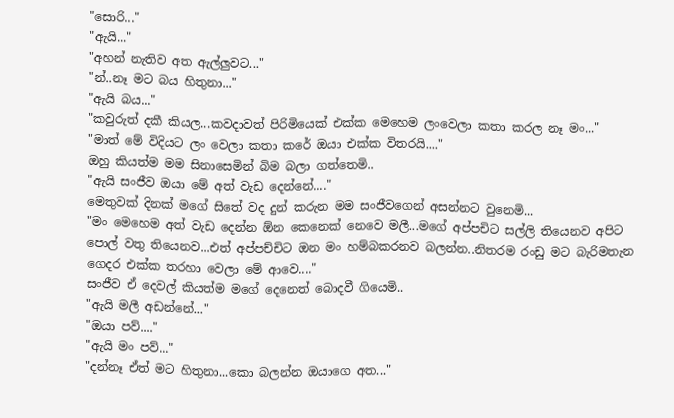"සොරි..."
"ඇයි..."
"අහන් නැතිව අත ඇල්ලුවට..."
"න්..නෑ මට බය හිතුනා..."
"ඇයි බය..."
"කවුරුත් දකී කියල...කවදාවත් පිරිමියෙක් එක්ක මෙහෙම ලංවෙලා කතා කරල නෑ මං..."
"මාත් මේ විදියට ලං වෙලා කතා කරේ ඔයා එක්ක විතරයි...."
ඔහු කියත්ම මම සිනාසෙමින් බිම බලා ගත්තෙමි..
"ඇයි සංජීව ඔයා මේ අත් වැඩ දෙන්නේ...."
මෙතුවක් දිනක් මගේ සිතේ වද දුන් කරුන මම සංජීවගෙන් අසන්නට වුනෙමි...
"මං මෙහෙම අත් වැඩ දෙන්න ඕන කෙනෙක් නෙවෙ මලී...මගේ අප්පචිට සල්ලි තියෙනව අපිට පොල් වතු තියෙනව...එත් අප්පච්චිට ඔන මං හම්බකරනව බලන්න..නිතරම රංඩු මට බැරිමතැන ගෙදර එක්ක තරහා වෙලා මේ ආවෙ...."
සංජීව ඒ දෙවල් කියත්ම මගේ දෙනෙත් බොදවී ගියෙමි..
"ඇයි මලී අඩන්නේ..."
"ඔයා පව්...."
"ඇයි මං පව්..."
"දන්නෑ ඒත් මට හිතුනා...කො බලන්න ඔයාගෙ අත..."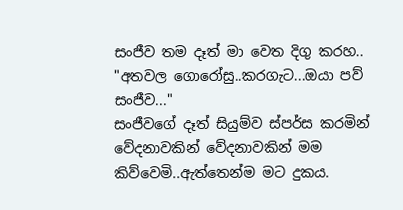සංජීව තම දෑත් මා වෙත දිගු කරහ..
"අතවල ගොරෝසු..කරගැට...ඔයා පව් සංජීව..."
සංජීවගේ දෑත් සියුම්ව ස්පර්ස කරමින් වේදනාවකින් වේදනාවකින් මම කිව්වෙමි..ඇත්තෙන්ම මට දුකය.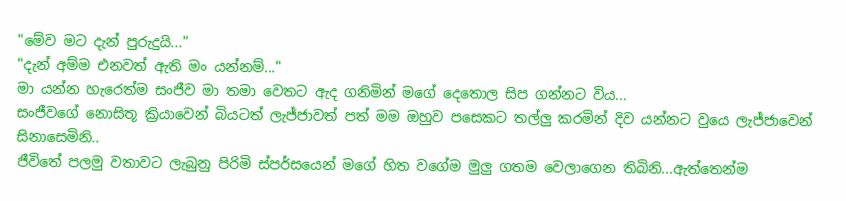"මේව මට දැන් පුරුදුයි..."
"දැන් අම්ම එනවත් ඇති මං යන්නම්..."
මා යන්න හැරෙත්ම සංජීව මා තමා වෙතට ඇද ගනිමින් මගේ දෙතොල සිප ගන්නට විය...
සංජීවගේ නොසිතූ ක්‍රියාවෙන් බියටත් ලැජ්ජාවත් පත් මම ඔහුව පසෙකට තල්ලු කරමින් දිව යන්නට වුයෙ ලැජ්ජාවෙන් සිනාසෙමිනි..
ජීවිතේ පලමු වතාවට ලැබුනු පිරිමි ස්පර්සයෙන් මගේ හිත වගේම මුලු ගතම වෙලාගෙන තිබිනි...ඇත්තෙන්ම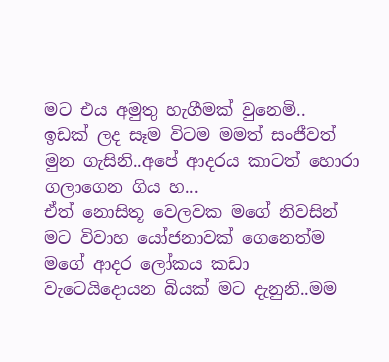මට එය අමුතු හැගීමක් වුනෙමි..
ඉඩක් ලද සෑම විටම මමත් සංජීවත් මුන ගැසිනි..අපේ ආදරය කාටත් හොරා ගලාගෙන ගිය හ...
ඒත් නොසිතූ වෙලවක මගේ නිවසින් මට විවාහ යෝජනාවක් ගෙනෙත්ම මගේ ආදර ලෝකය කඩා වැටෙයිදොයන බියක් මට දැනුනි..මම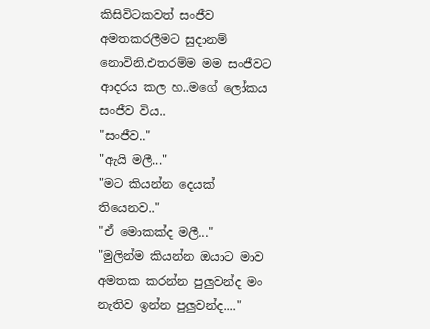කිසිවිටකවත් සංජීව අමතකරලීමට සුදානම් නොවිනි.එතරම්ම මම සංජීවට ආදරය කල හ..මගේ ලෝකය සංජීව විය..
"සංජීව.."
"ඇයි මලී..."
"මට කියන්න දෙයක් තියෙනව.."
"ඒ මොකක්ද මලී..."
"මුලින්ම කියන්න ඔයාට මාව අමතක කරන්න පුලුවන්ද මං නැතිව ඉන්න පුලුවන්ද...."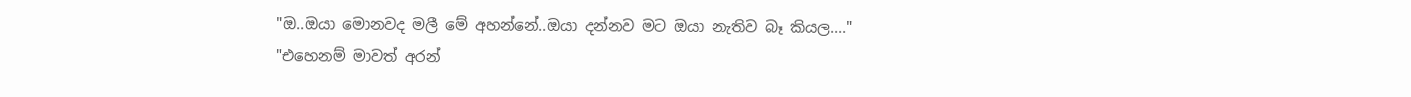"ඔ..ඔයා මොනවද මලී මේ අහන්නේ..ඔයා දන්නව මට ඔයා නැතිව බෑ කියල...."
"එහෙනම් මාවත් අරන්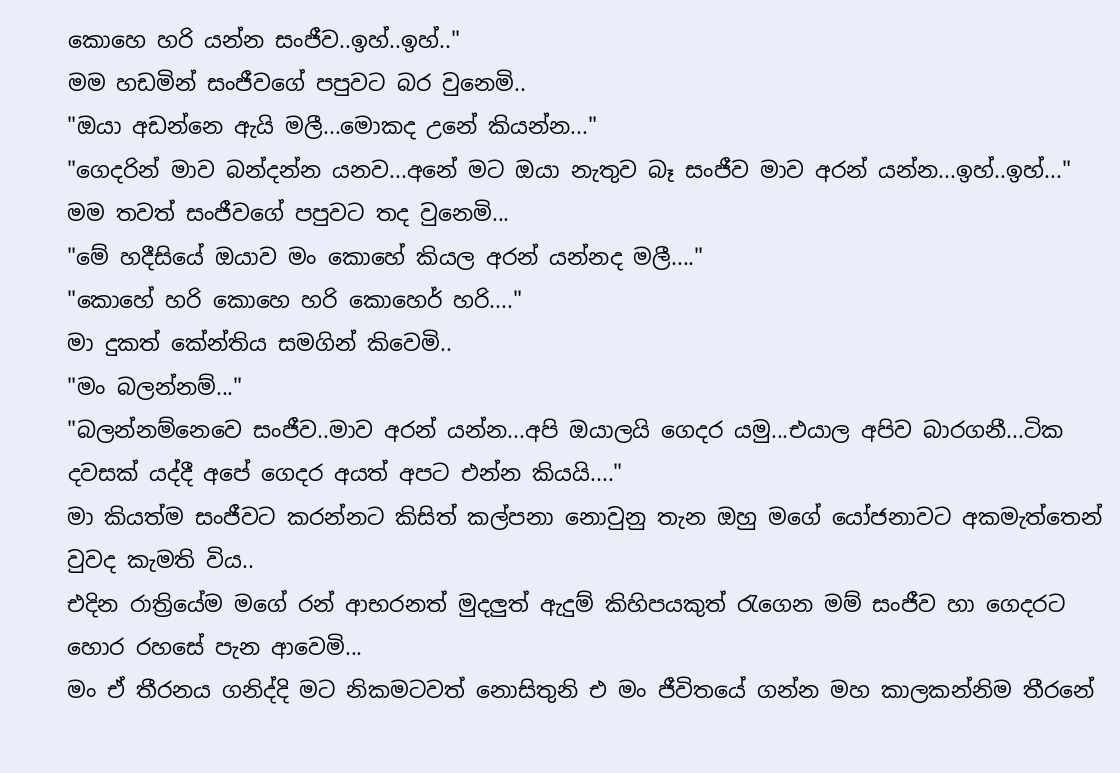කොහෙ හරි යන්න සංජීව..ඉහ්..ඉහ්.."
මම හඩමින් සංජීවගේ පපුවට බර වුනෙමි..
"ඔයා අඩන්නෙ ඇයි මලී...මොකද උනේ කියන්න..."
"ගෙදරින් මාව බන්දන්න යනව...අනේ මට ඔයා නැතුව බෑ සංජීව මාව අරන් යන්න...ඉහ්..ඉහ්..."
මම තවත් සංජීවගේ පපුවට තද වුනෙමි...
"මේ හදීසියේ ඔයාව මං කොහේ කියල අරන් යන්නද මලී...."
"කොහේ හරි කොහෙ හරි කොහෙර් හරි...."
මා දුකත් කේන්තිය සමගින් කිවෙමි..
"මං බලන්නම්..."
"බලන්නම්නෙවෙ සංජීව..මාව අරන් යන්න...අපි ඔයාලයි ගෙදර යමු...එයාල අපිව බාරගනී...ටික දවසක් යද්දී අපේ ගෙදර අයත් අපට එන්න කියයි...."
මා කියත්ම සංජීවට කරන්නට කිසිත් කල්පනා නොවුනු තැන ඔහු මගේ යෝජනාවට අකමැත්තෙන් වුවද කැමති විය..
එදින රාත්‍රියේම මගේ රන් ආභරනත් මුදලුත් ඇදුම් කිහිපයකුත් රැගෙන මම් සංජීව හා ගෙදරට හොර රහසේ පැන ආවෙමි...
මං ඒ තීරනය ගනිද්දි මට නිකමටවත් නොසිතුනි එ මං ජීවිතයේ ගන්න මහ කාලකන්නිම තීරනේ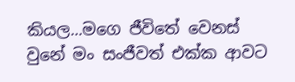කියල...මගෙ ජීවිතේ වෙනස් වුනේ මං සංජීවත් එක්ක ආවට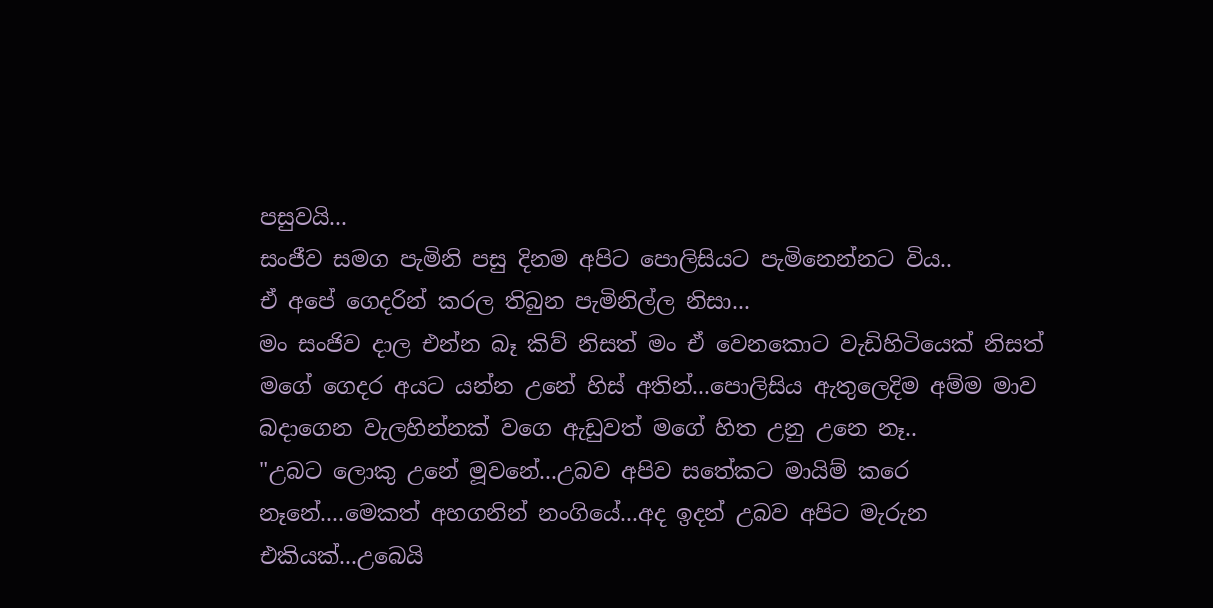පසුවයි...
සංජීව සමග පැමිනි පසු දිනම අපිට පොලිසියට පැමිනෙන්නට විය..
ඒ අපේ ගෙදරින් කරල තිබුන පැමිනිල්ල නිසා...
මං සංජිව දාල එන්න බෑ කිව් නිසත් මං ඒ වෙනකොට වැඩිහිටියෙක් නිසත් මගේ ගෙදර අයට යන්න උනේ හිස් අතින්...පොලිසිය ඇතුලෙදිම අම්ම මාව බදාගෙන වැලහින්නක් වගෙ ඇඩුවත් මගේ හිත උනු උනෙ නෑ..
"උබට ලොකු උනේ මූවනේ...උබව අපිව සතේකට මායිම් කරෙ නෑනේ....මෙකත් අහගනින් නංගියේ...අද ඉදන් උබව අපිට මැරුන එකියක්...උබෙයි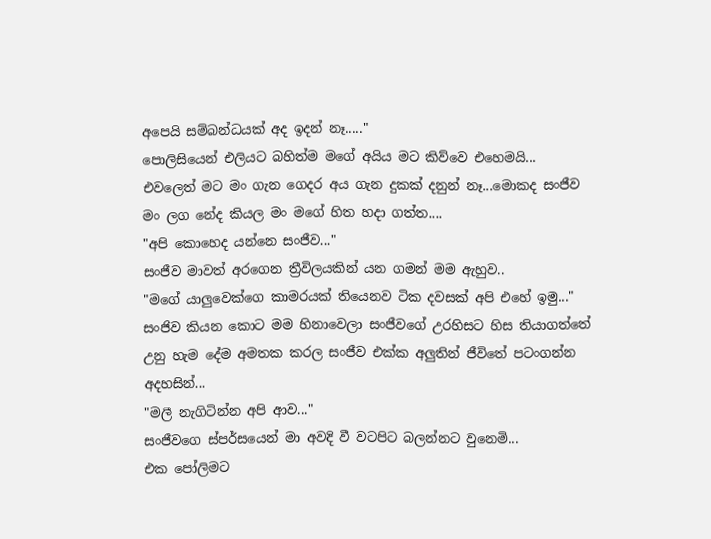අපෙයි සම්බන්ධයක් අද ඉදන් නෑ....."
පොලිසියෙන් එලියට බහිත්ම මගේ අයිය මට කිව්වෙ එහෙමයි...
එවලෙත් මට මං ගැන ගෙදර අය ගැන දුකක් දනුන් නෑ...මොකද සංජීව මං ලග නේද කියල මං මගේ හිත හදා ගත්ත....
"අපි කොහෙද යන්නෙ සංජීව..."
සංජීව මාවත් අරගෙන ත්‍රීවිලයකින් යන ගමන් මම ඇහුව..
"මගේ යාලුවෙක්ගෙ කාමරයක් තියෙනව ටික දවසක් අපි එහේ ඉමු..."
සංජිව කියන කොට මම හිනාවෙලා සංජීවගේ උරහිසට හිස තියාගත්තේ උනු හැම දේම අමතක කරල සංජීව එක්ක අලුතින් ජීවිතේ පටංගන්න අදහසින්...
"මලී නැගිටින්න අපි ආව..."
සංජීවගෙ ස්පර්සයෙන් මා අවදි වී වටපිට බලන්නට වුනෙමි...
එක පෝලිමට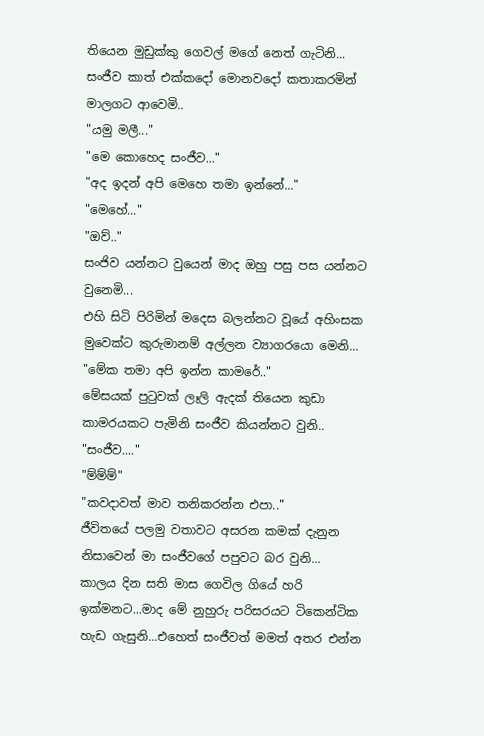තියෙන මුඩුක්කු ගෙවල් මගේ නෙත් ගැටිනි...
සංජීව කාත් එක්කදෝ මොනවදෝ කතාකරමින් මාලගට ආවෙමි..
"යමු මලී..."
"මෙ කොහෙද සංජීව..."
"අද ඉදන් අපි මෙහෙ තමා ඉන්නේ..."
"මෙහේ..."
"ඔව්.."
සංජිව යන්නට වුයෙන් මාද ඔහු පසු පස යන්නට වුනෙමි...
එහි සිටි පිරිමින් මදෙස බලන්නට වූයේ අහිංසක මුවෙක්ට කුරුමානම් අල්ලන ව්‍යාගරයො මෙනි...
"මේක තමා අපි ඉන්න කාමරේ.."
මේසයක් පුටුවක් ලෑලි ඇදක් තියෙන කුඩා කාමරයකට පැමිනි සංජීව කියන්නට වුනි..
"සංජීව...."
"ම්ම්ම්"
"කවදාවත් මාව තනිකරන්න එපා.."
ජීවිතයේ පලමු වතාවට අසරන කමක් දැනුන නිසාවෙන් මා සංජීවගේ පපුවට බර වුනි...
කාලය දින සති මාස ගෙවිල ගියේ හරි ඉක්මනට...මාද මේ නුහුරු පරිසරයට ටිකෙන්ටික හැඩ ගැසුනි...එහෙත් සංජීවත් මමත් අතර එන්න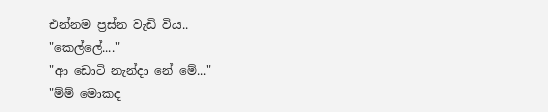එන්නම ප්‍රස්න වැඩි විය..
"කෙල්ලේ...."
"ආ ඩොටි නැන්දා නේ මේ..."
"ම්ම් මොකද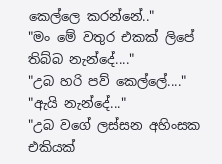කෙල්ලෙ කරන්නේ.."
"මං මේ වතුර එකක් ලිපේ තිබ්බ නැන්දේ...."
"උබ හරි පව් කෙල්ලේ...."
"ඇයි නැන්දේ..."
"උබ වගේ ලස්සන අහිංසක එකියක්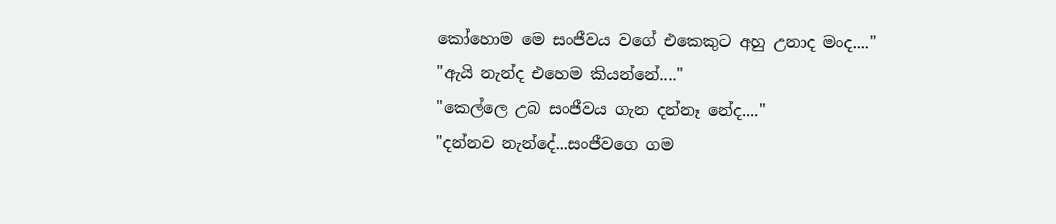කෝහොම මෙ සංජීවය වගේ එකෙකුට අහු උනාද මංද...."
"ඇයි නැන්ද එහෙම කියන්නේ...."
"කෙල්ලෙ උබ සංජීවය ගැන දන්නෑ නේද...."
"දන්නව නැන්දේ...සංජීවගෙ ගම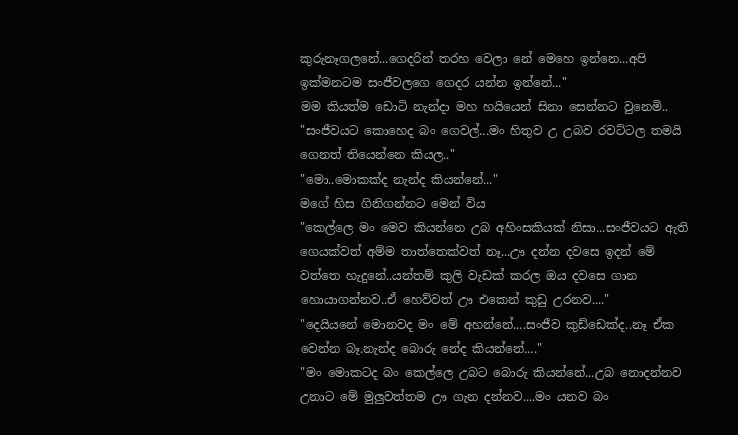කුරුනෑගලනේ...ගෙදරින් තරහ වෙලා නේ මෙහෙ ඉන්නෙ...අපි ඉක්මනටම සංජීවලගෙ ගෙදර යන්න ඉන්නේ..."
මම කියත්ම ඩොටි නැන්දා මහ හයියෙන් සිනා සෙන්නට වුනෙමි..
"සංජීවයට කොහෙද බං ගෙවල්...මං හිතුව උ උබව රවට්ටල තමයි ගෙනත් තියෙන්නෙ කියල.."
"මො..මොකක්ද නැන්ද කියන්නේ..."
මගේ හිස ගිනිගන්නට මෙන් විය
"කෙල්ලෙ මං මෙව කියන්නෙ උබ අහිංසකියක් නිසා...සංජීවයට ඇති ගෙයක්වත් අම්ම තාත්තෙක්වත් නෑ...ඌ දන්න දවසෙ ඉදන් මේ වත්තෙ හැදුනේ..යන්තම් කුලි වැඩක් කරල ඔය දවසෙ ගාන හොයාගන්නව..ඒ හෙව්වත් ඌ එකෙන් කුඩු උරනව...."
"දෙයියනේ මොනවද මං මේ අහන්නේ....සංජීව කුඩ්ඩෙක්ද..නෑ ඒක වෙන්න බෑ.නැන්ද බොරු නේද කියන්නේ...."
"මං මොකටද බං කෙල්ලෙ උබට බොරු කියන්නේ...උබ නොදන්නව උනාට මේ මුලුවත්තම ඌ ගැන දන්නව....මං යනව බං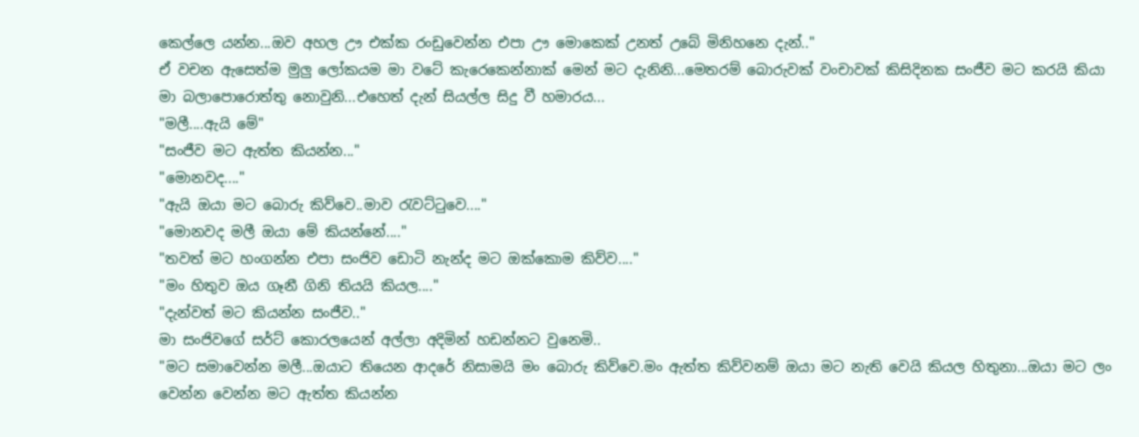කෙල්ලෙ යන්න...ඔව අහල ඌ එක්ක රංඩුවෙන්න එපා ඌ මොකෙක් උනත් උබේ මිනිහනෙ දැන්.."
ඒ වචන ඇසෙත්ම මුලු ලෝකයම මා වටේ කැරෙකෙන්නාක් මෙන් මට දැනිනි...මෙතරම් බොරුවක් වංචාවක් කිසිදිනක සංජීව මට කරයි කියා මා බලාපොරොත්තු නොවුනි...එහෙත් දැන් සියල්ල සිදු වී හමාරය...
"මලී....ඇයි මේ"
"සංජීව මට ඇත්ත කියන්න..."
"මොනවද...."
"ඇයි ඔයා මට බොරු කිව්වෙ..මාව රැවට්ටුවෙ...."
"මොනවද මලී ඔයා මේ කියන්නේ...."
"තවත් මට හංගන්න එපා සංජිව ඩොටි නැන්ද මට ඔක්කොම කිව්ව...."
"මං හිතුව ඔය ගෑනී ගිනි තියයි කියල...."
"දැන්වත් මට කියන්න සංජීව.."
මා සංජිවගේ සර්ට් කොරලයෙන් අල්ලා අදිමින් හඩන්නට වුනෙමි..
"මට සමාවෙන්න මලී...ඔයාට තියෙන ආදරේ නිසාමයි මං බොරු කිව්වෙ.මං ඇත්ත කිව්වනම් ඔයා මට නැති වෙයි කියල හිතුනා...ඔයා මට ලං වෙන්න වෙන්න මට ඇත්ත කියන්න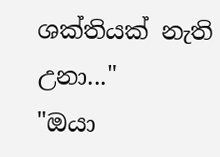ශක්තියක් නැති උනා..."
"ඔයා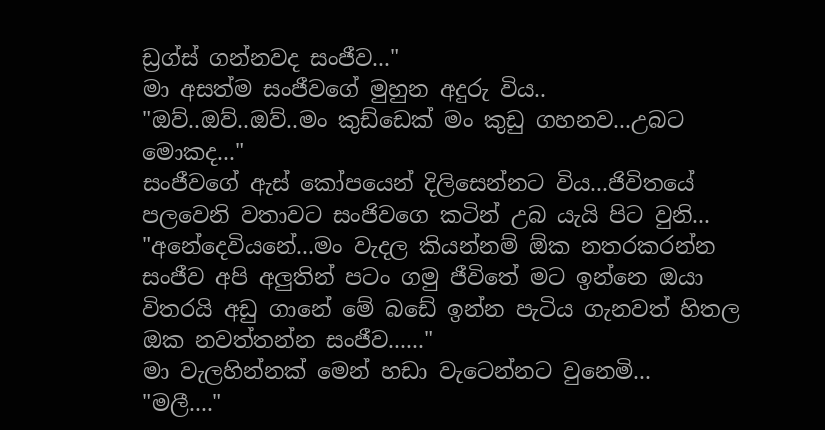ඩ්‍රග්ස් ගන්නවද සංජීව..."
මා අසත්ම සංජීවගේ මුහුන අදුරු විය..
"ඔව්..ඔව්..ඔව්..මං කුඩ්ඩෙක් මං කුඩු ගහනව...උබට මොකද..."
සංජීවගේ ඇස් කෝපයෙන් දිලිසෙන්නට විය...ජිවිතයේ පලවෙනි වතාවට සංජිවගෙ කටින් උබ යැයි පිට වුනි...
"අනේදෙවියනේ...මං වැදල කියන්නම් ඕක නතරකරන්න සංජීව අපි අලුතින් පටං ගමු ජීවිතේ මට ඉන්නෙ ඔයා විතරයි අඩු ගානේ මේ බඩේ ඉන්න පැටිය ගැනවත් හිතල ඔක නවත්තන්න සංජීව......"
මා වැලහින්නක් මෙන් හඩා වැටෙන්නට වුනෙමි...
"මලී...."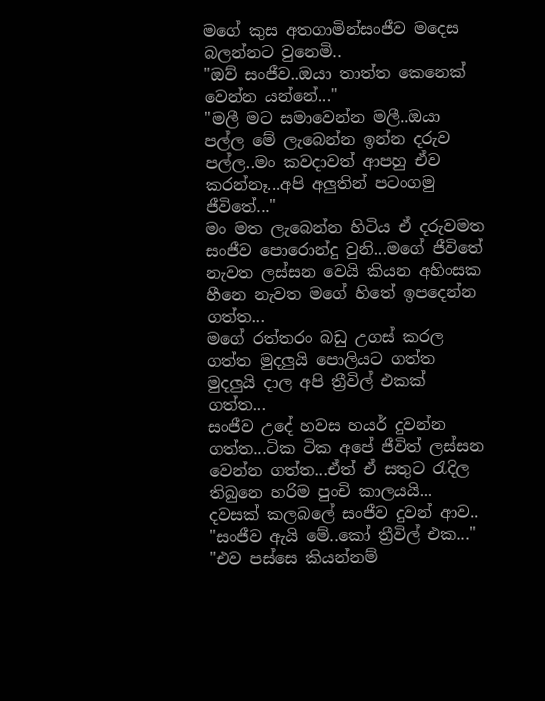මගේ කුස අතගාමින්සංජීව මදෙස බලන්නට වුනෙමි..
"ඔව් සංජීව..ඔයා තාත්ත කෙනෙක් වෙන්න යන්නේ..."
"මලී මට සමාවෙන්න මලී..ඔයා පල්ල මේ ලැබෙන්න ඉන්න දරුව පල්ල..මං කවදාවත් ආපහු ඒව කරන්නෑ...අපි අලුතින් පටංගමු ජීවිතේ..."
මං මත ලැබෙන්න හිටිය ඒ දරුවමත සංජීව පොරොන්දු වුනි...මගේ ජීවිතේ නැවත ලස්සන වෙයි කියන අහිංසක හීනෙ නැවත මගේ හිතේ ඉපදෙන්න ගත්ත...
මගේ රත්තරං බඩු උගස් කරල ගත්ත මුදලුයි පොලියට ගත්ත මුදලුයි දාල අපි ත්‍රීවිල් එකක් ගත්ත...
සංජීව උදේ හවස හයර් දුවන්න ගත්ත...ටික ටික අපේ ජීවිත් ලස්සන වෙන්න ගත්ත...ඒත් ඒ සතුට රැදිල තිබුනෙ හරිම පුංචි කාලයයි...
දවසක් කලබලේ සංජීව දුවන් ආව..
"සංජීව ඇයි මේ..කෝ ත්‍රීවිල් එක..."
"එව පස්සෙ කියන්නම්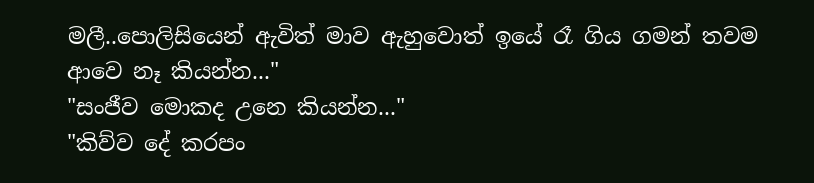මලී..පොලිසියෙන් ඇවිත් මාව ඇහුවොත් ඉයේ රෑ ගිය ගමන් තවම ආවෙ නෑ කියන්න..."
"සංජීව මොකද උනෙ කියන්න..."
"කිව්ව දේ කරපං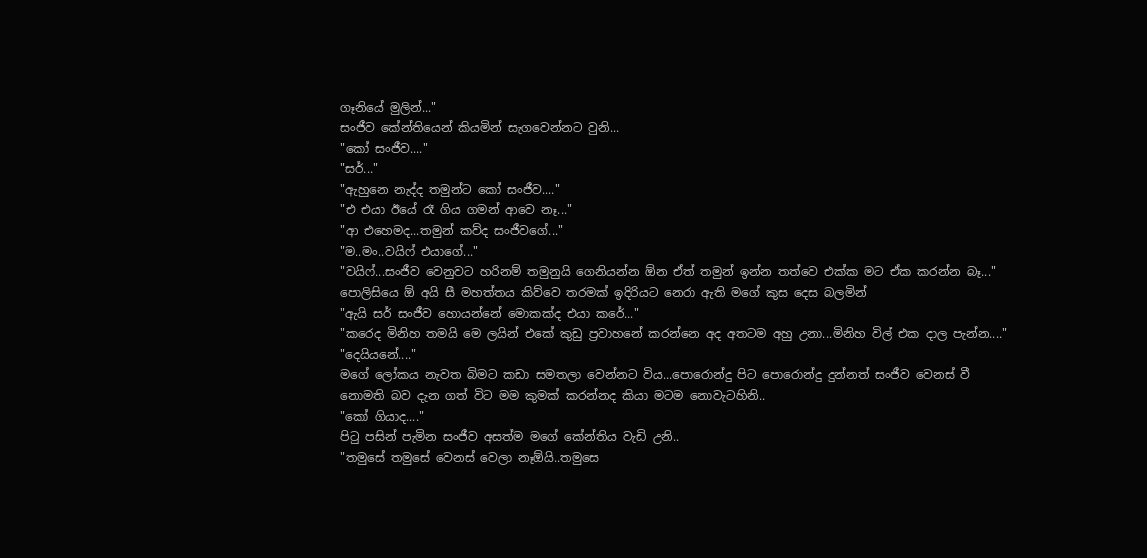ගෑනියේ මුලින්..."
සංජීව කේන්තියෙන් කියමින් සැගවෙන්නට වුනි...
"කෝ සංජීව...."
"සර්..."
"ඇහුනෙ නැද්ද තමුන්ට කෝ සංජීව...."
"එ එයා ඊයේ රෑ ගිය ගමන් ආවෙ නෑ..."
"ආ එහෙමද...තමුන් කව්ද සංජීවගේ..."
"ම..මං..වයිෆ් එයාගේ..."
"වයිෆ්...සංජීව වෙනුවට හරිනම් තමුනුයි ගෙනියන්න ඕන ඒත් තමුන් ඉන්න තත්වෙ එක්ක මට ඒක කරන්න බෑ..."
පොලිසියෙ ඕ අයි සී මහත්තය කිව්වෙ තරමක් ඉදිරියට නෙරා ඇති මගේ කුස දෙස බලමින්
"ඇයි සර් සංජීව හොයන්නේ මොකක්ද එයා කරේ..."
"කරෙද මිනිහ තමයි මෙ ලයින් එකේ කුඩු ප්‍රවාහනේ කරන්නෙ අද අතටම අහු උනා...මිනිහ විල් එක දාල පැන්න...."
"දෙයියනේ...."
මගේ ලෝකය නැවත බිමට කඩා සමතලා වෙන්නට විය...පොරොන්දු පිට පොරොන්දු දුන්නත් සංජීව වෙනස් වී නොමති බව දැන ගත් විට මම කුමක් කරන්නද කියා මටම නොවැටහිනි..
"කෝ ගියාද...."
පිටු පසින් පැමින සංජීව අසත්ම මගේ කේන්තිය වැඩි උනි..
"තමුසේ තමුසේ වෙනස් වෙලා නෑඕයි..තමුසෙ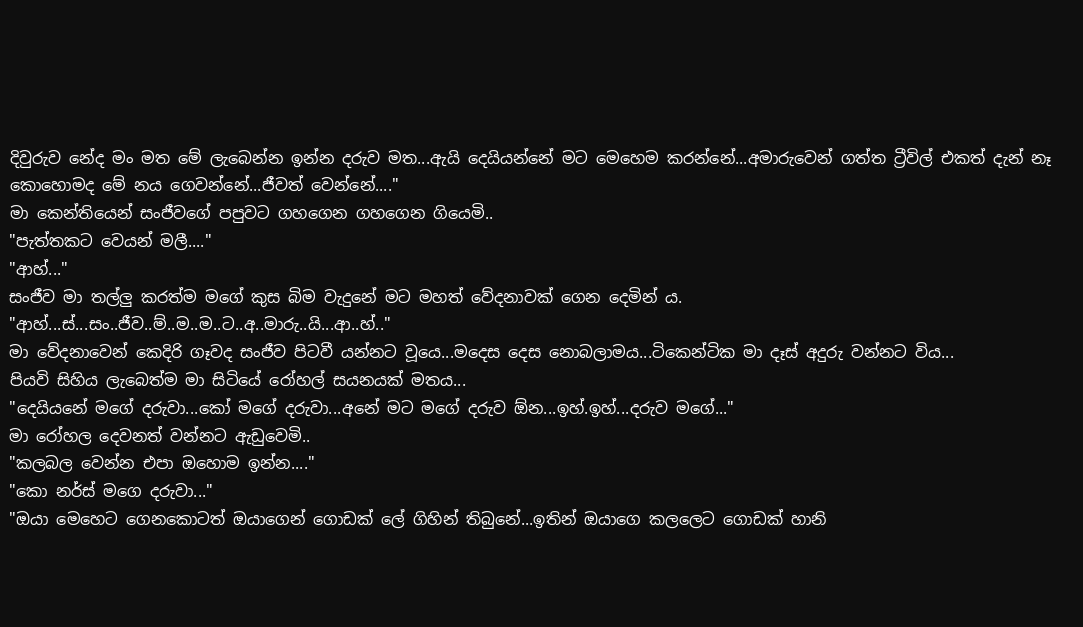දිවුරුව නේද මං මත මේ ලැබෙන්න ඉන්න දරුව මත...ඇයි දෙයියන්නේ මට මෙහෙම කරන්නේ...අමාරුවෙන් ගත්ත ට්‍රීවිල් එකත් දැන් නෑ කොහොමද මේ නය ගෙවන්නේ...ජීවත් වෙන්නේ...."
මා කෙන්තියෙන් සංජීවගේ පපුවට ගහගෙන ගහගෙන ගියෙමි..
"පැත්තකට වෙයන් මලී...."
"ආහ්..."
සංජීව මා තල්ලු කරත්ම මගේ කුස බිම වැදුනේ මට මහත් වේදනාවක් ගෙන දෙමින් ය.
"ආහ්...ස්...සං..ජීව..ම්..ම..ම..ට..අ..මාරු..යි...ආ..හ්.."
මා වේදනාවෙන් කෙදිරි ගෑවද සංජීව පිටවී යන්නට වූයෙ...මදෙස දෙස නොබලාමය...ටිකෙන්ටික මා දෑස් අදුරු වන්නට විය...
පියවි සිහිය ලැබෙත්ම මා සිටියේ රෝහල් සයනයක් මතය...
"දෙයියනේ මගේ දරුවා...කෝ මගේ දරුවා...අනේ මට මගේ දරුව ඕන...ඉහ්.ඉහ්...දරුව මගේ..."
මා රෝහල දෙවනත් වන්නට ඇඩුවෙමි..
"කලබල වෙන්න එපා ඔහොම ඉන්න...."
"කො නර්ස් මගෙ දරුවා..."
"ඔයා මෙහෙට ගෙනකොටත් ඔයාගෙන් ගොඩක් ලේ ගිහින් තිබුනේ...ඉතින් ඔයාගෙ කලලෙට ගොඩක් හානි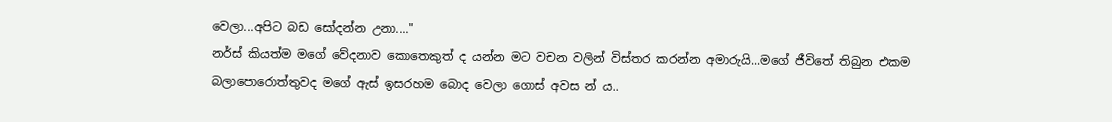වෙලා...අපිට බඩ සෝදන්න උනා...."
නර්ස් කියත්ම මගේ වේදනාව කොතෙකුත් ද යන්න මට වචන වලින් විස්තර කරන්න අමාරුයි...මගේ ජීවිතේ තිබුන එකම බලාපොරොත්තුවද මගේ ඇස් ඉසරහම බොද වෙලා ගොස් අවස න් ය..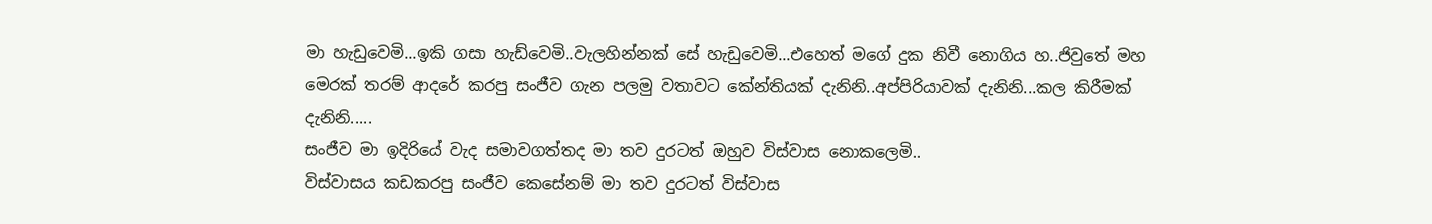මා හැඩුවෙමි...ඉකි ගසා හැඩ්වෙමි..වැලහින්නක් සේ හැඩුවෙමි...එහෙත් මගේ දුක නිවී නොගිය හ..ජිවුතේ මහ මෙරක් තරම් ආදරේ කරපු සංජීව ගැන පලමු වතාවට කේන්තියක් දැනිනි..අප්පිරියාවක් දැනිනි...කල කිරීමක් දැනිනි.....
සංජීව මා ඉදිරියේ වැද සමාවගත්තද මා තව දුරටත් ඔහුව විස්වාස නොකලෙමි..
විස්වාසය කඩකරපු සංජීව කෙසේනම් මා තව දුරටත් විස්වාස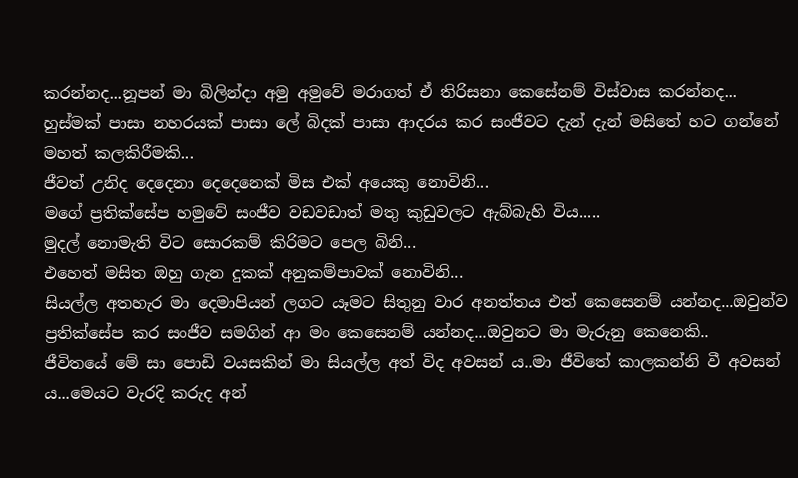කරන්නද...නූපන් මා බිලින්දා අමු අමුවේ මරාගත් ඒ තිරිසනා කෙසේනම් විස්වාස කරන්නද...
හුස්මක් පාසා නහරයක් පාසා ලේ බිදක් පාසා ආදරය කර සංජීවට දැන් දැන් මසිතේ හට ගන්නේ මහත් කලකිරීමකි...
ජීවත් උනිද දෙදෙනා දෙදෙනෙක් මිස එක් අයෙකු නොවිනි...
මගේ ප්‍රතික්සේප හමුවේ සංජීව වඩවඩාත් මතු කුඩුවලට ඇබ්බැහි විය.....
මුදල් නොමැති විට සොරකම් කිරිමට පෙල බිනි...
එහෙත් මසිත ඔහු ගැන දුකක් අනුකම්පාවක් නොවිනි...
සියල්ල අතහැර මා දෙමාපියන් ලගට යෑමට සිතුනු වාර අනත්තය එත් කෙසෙනම් යන්නද...ඔවුන්ව ප්‍රතික්සේප කර සංජීව සමගින් ආ මං කෙසෙනම් යන්නද...ඔවුනට මා මැරුනු කෙනෙකි..
ජීවිතයේ මේ සා පොඩි වයසකින් මා සියල්ල අත් විද අවසන් ය..මා ජීවිතේ කාලකන්නි වී අවසන් ය...මෙයට වැරදි කරුද අන්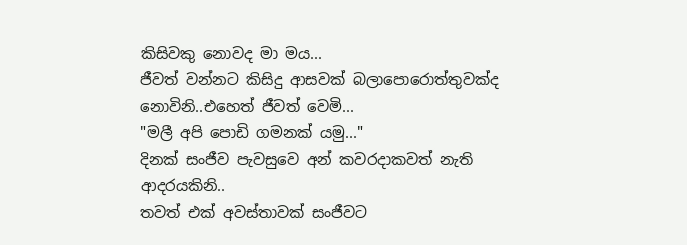කිසිවකු නොවද මා මය...
ජීවත් වන්නට කිසිදු ආසවක් බලාපොරොත්තුවක්ද නොවිනි..එහෙත් ජීවත් වෙමි...
"මලී අපි පොඩි ගමනක් යමු..."
දිනක් සංජීව පැවසුවෙ අන් කවරදාකවත් නැති ආදරයකිනි..
තවත් එක් අවස්තාවක් සංජීවට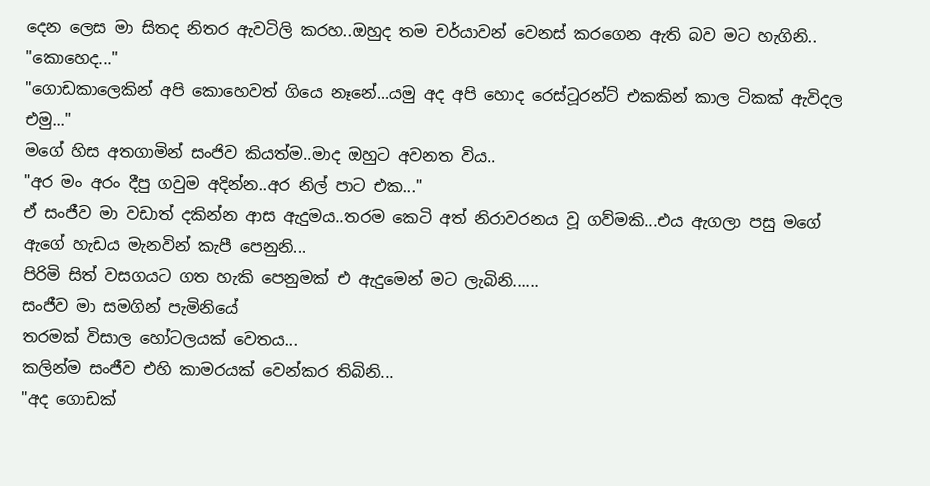දෙන ලෙස මා සිතද නිතර ඇවටිලි කරහ..ඔහුද තම චර්යාවන් වෙනස් කරගෙන ඇති බව මට හැගිනි..
"කොහෙද..."
"ගොඩකාලෙකින් අපි කොහෙවත් ගියෙ නෑනේ...යමු අද අපි හොද රෙස්ටූරන්ට් එකකින් කාල ටිකක් ඇවිදල එමු..."
මගේ හිස අතගාමින් සංජිව කියත්ම..මාද ඔහුට අවනත විය..
"අර මං අරං දීපු ගවුම අදින්න..අර නිල් පාට එක..."
ඒ සංජීව මා වඩාත් දකින්න ආස ඇදුමය..තරම කෙටි අත් නිරාවරනය වූ ගව්මකි...එය ඇගලා පසු මගේ ඇගේ හැඩය මැනවින් කැපී පෙනුනි...
පිරිමි සිත් වසගයට ගත හැකි පෙනුමක් එ ඇදුමෙන් මට ලැබිනි......
සංජීව මා සමගින් පැමිනියේ
තරමක් විසාල හෝටලයක් වෙතය...
කලින්ම සංජීව එහි කාමරයක් වෙන්කර තිබිනි...
"අද ගොඩක්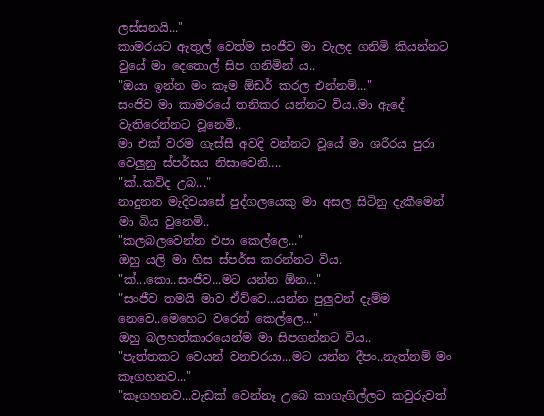ලස්සනයි..."
කාමරයට ඇතුල් වෙත්ම සංජීව මා වැලද ගනිමි කියන්නට වුයේ මා දෙතොල් සිප ගනිමින් ය..
"ඔයා ඉන්න මං කෑම ඕඩර් කරල එන්නම්..."
සංජිව මා කාමරයේ තනිකර යන්නට විය..මා ඇදේ වැතිරෙන්නට වූනෙමි..
මා එක් වරම ගැස්සී අවදි වන්නට වූයේ මා ශරීරය පුරා වෙලුනු ස්පර්සය නිසාවෙනි....
"ක්..කව්ද උබ..."
නාදුනන මැදිවයසේ පුද්ගලයෙකු මා අසල සිටිනු දැකීමෙන් මා බිය වුනෙමි..
"කලබලවෙන්න එපා කෙල්ලෙ..."
ඔහු යලි මා හිස ස්පර්ස කරන්නට විය.
"ක්...කො..සංජීව...මට යන්න ඕන..."
"සංජීව තමයි මාව ඒව්වෙ...යන්න පුලුවන් දැම්ම නෙවෙ..මෙහෙට වරෙන් කෙල්ලෙ..."
ඔහු බලහත්කාරයෙන්ම මා සිපගන්නට විය..
"පැත්තකට වෙයන් වනචරයා...මට යන්න දීපං..නැත්නම් මං කෑගහනව..."
"කෑගහනව...වැඩක් වෙන්නෑ උබෙ කාගැගිල්ලට කවුරුවත්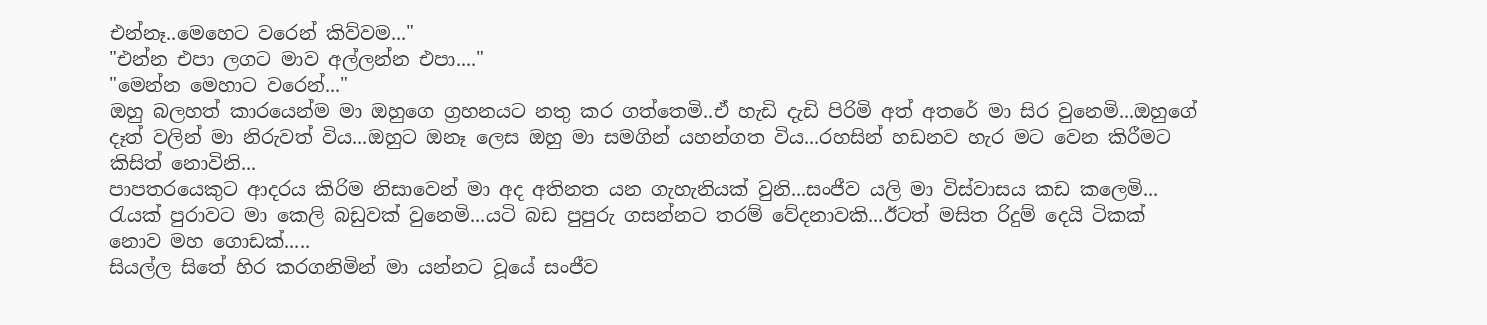එන්නෑ..මෙහෙට වරෙන් කිව්වම..."
"එන්න එපා ලගට මාව අල්ලන්න එපා...."
"මෙන්න මෙහාට වරෙන්..."
ඔහු බලහත් කාරයෙන්ම මා ඔහුගෙ ග්‍රහනයට නතු කර ගත්තෙමි..ඒ හැඩි දැඩි පිරිමි අත් අතරේ මා සිර වුනෙමි...ඔහුගේ දෑත් වලින් මා නිරුවත් විය...ඔහුට ඔනෑ ලෙස ඔහු මා සමගින් යහන්ගත විය...රහසින් හඩනව හැර මට වෙන කිරීමට කිසිත් නොවිනි...
පාපතරයෙකුට ආදරය කිරිම නිසාවෙන් මා අද අතිනත යන ගැහැනියක් වුනි...සංජීව යලි මා විස්වාසය කඩ කලෙමි...
රැයක් පුරාවට මා කෙලි බඩුවක් වුනෙමි...යටි බඩ පුපුරු ගසන්නට තරම් වේදනාවකි...ඊටත් මසිත රිදුම් දෙයි ටිකක් නොව මහ ගොඩක්.....
සියල්ල සිතේ හිර කරගනිමින් මා යන්නට වූයේ සංජීව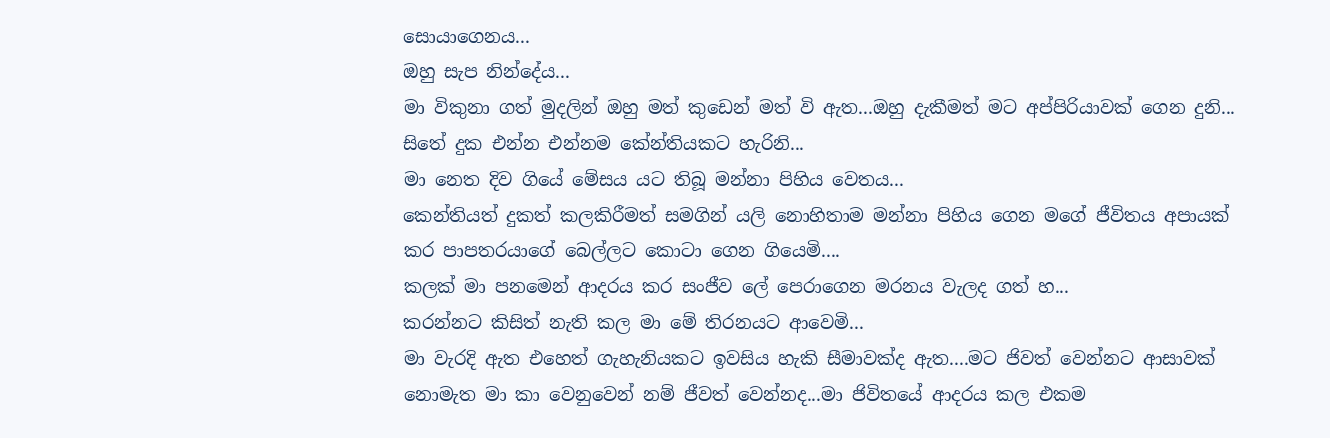සොයාගෙනය...
ඔහු සැප නින්දේය...
මා විකුනා ගත් මුදලින් ඔහු මත් කුඩෙන් මත් වි ඇත...ඔහු දැකීමත් මට අප්පිරියාවක් ගෙන දුනි...
සිතේ දුක එන්න එන්නම කේන්තියකට හැරිනි...
මා නෙත දිව ගියේ මේසය යට තිබූ මන්නා පිහිය වෙතය...
කෙන්තියත් දුකත් කලකිරීමත් සමගින් යලි නොහිතාම මන්නා පිහිය ගෙන මගේ ජීවිතය අපායක් කර පාපතරයාගේ බෙල්ලට කොටා ගෙන ගියෙමි....
කලක් මා පනමෙන් ආදරය කර සංජීව ලේ පෙරාගෙන මරනය වැලද ගත් හ...
කරන්නට කිසිත් නැති කල මා මේ තිරනයට ආවෙමි...
මා වැරදි ඇත එහෙත් ගැහැනියකට ඉවසිය හැකි සීමාවක්ද ඇත....මට ජිවත් වෙන්නට ආසාවක් නොමැත මා කා වෙනුවෙන් නම් ජීවත් වෙන්නද...මා ජිවිතයේ ආදරය කල එකම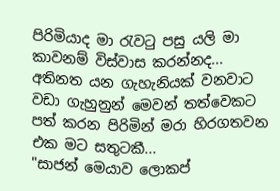පිරිමියාද මා රැවටු පසු යලි මා කාවනම් විස්වාස කරන්නද...
අතිනත යන ගැහැනියක් වනවාට වඩා ගැහුනුන් මෙවන් තත්වෙකට පත් කරන පිරිමින් මරා හිරගතවන එක මට සතුටකී...
"සාජන් මෙයාව ලොකප්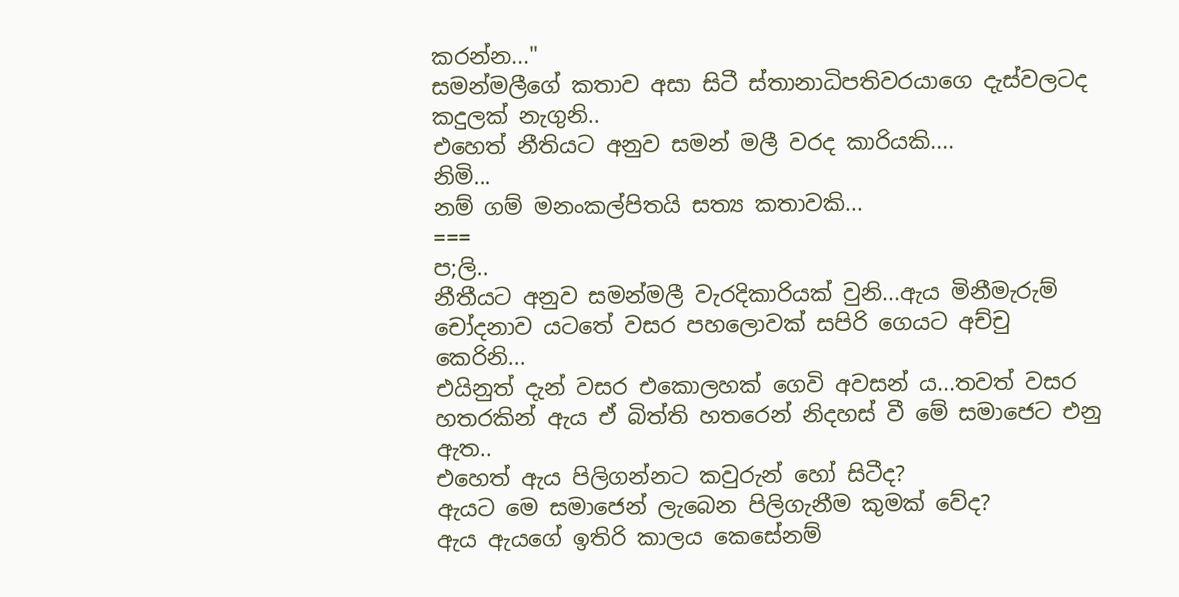කරන්න..."
සමන්මලීගේ කතාව අසා සිටී ස්තානාධිපතිවරයාගෙ දැස්වලටද කදුලක් නැගුනි..
එහෙත් නීතියට අනුව සමන් මලී වරද කාරියකි....
නිමි...
නම් ගම් මනංකල්පිතයි සත්‍ය කතාවකි...
===
ප;ලි..
නීතීයට අනුව සමන්මලී වැරදිකාරියක් වුනි...ඇය මිනීමැරුම් චෝදනාව යටතේ වසර පහලොවක් සපිරි ගෙයට අච්චු කෙරිනි...
එයිනුත් දැන් වසර එකොලහක් ගෙවි අවසන් ය...තවත් වසර හතරකින් ඇය ඒ බිත්ති හතරෙන් නිදහස් වී මේ සමාජෙට එනු ඇත..
එහෙත් ඇය පිලිගන්නට කවුරුන් හෝ සිටීද?
ඇයට මෙ සමාජෙන් ලැබෙන පිලිගැනීම කුමක් වේද?
ඇය ඇයගේ ඉතිරි කාලය කෙසේනම්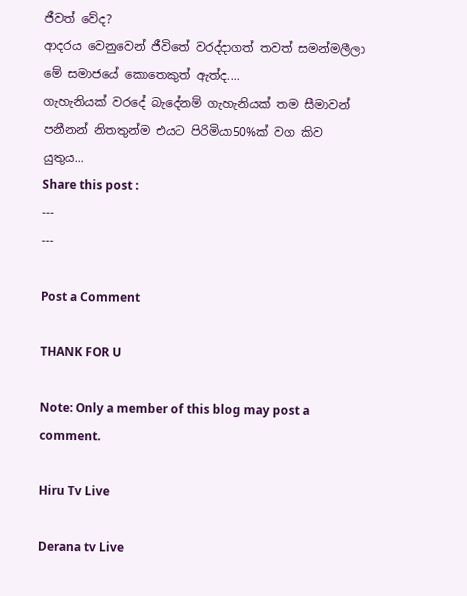ජීවත් වේද?
ආදරය වෙනුවෙන් ජීවිතේ වරද්දාගත් තවත් සමන්මලීලා මේ සමාජයේ කොතෙකුත් ඇත්ද....
ගැහැනියක් වරදේ බැදේනම් ගැහැනියක් තම සීමාවන් පනීනන් නිතතුන්ම එයට පිරිමියා50%ක් වග කිව යුතුය...
Share this post :
---
---

Post a Comment

THANK FOR U

Note: Only a member of this blog may post a comment.

Hiru Tv Live

Derana tv Live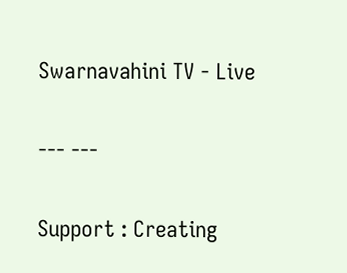Swarnavahini TV - Live

--- ---

Support : Creating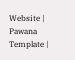Website | Pawana Template |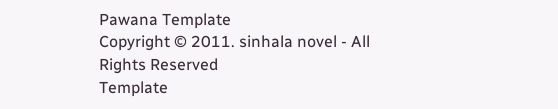Pawana Template
Copyright © 2011. sinhala novel - All Rights Reserved
Template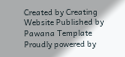Created by Creating Website Published by Pawana Template
Proudly powered by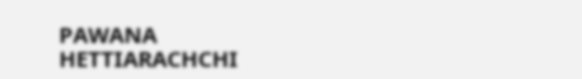PAWANA HETTIARACHCHI